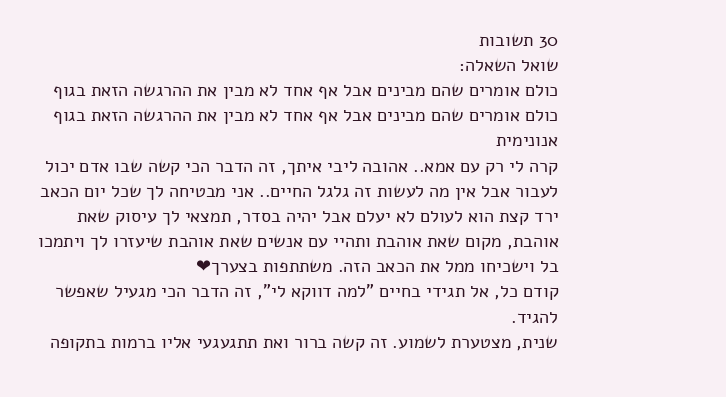30 תשובות
שואל השאלה:
כולם אומרים שהם מבינים אבל אף אחד לא מבין את ההרגשה הזאת בגוף
כולם אומרים שהם מבינים אבל אף אחד לא מבין את ההרגשה הזאת בגוף
אנונימית
קרה לי רק עם אמא.. אהובה ליבי איתך, זה הדבר הכי קשה שבו אדם יכול לעבור אבל אין מה לעשות זה גלגל החיים.. אני מבטיחה לך שכל יום הכאב ירד קצת הוא לעולם לא יעלם אבל יהיה בסדר, תמצאי לך עיסוק שאת אוהבת, מקום שאת אוהבת ותהיי עם אנשים שאת אוהבת שיעזרו לך ויתמכו בל וישכיחו ממל את הכאב הזה. משתתפות בצערך❤
קודם כל, אל תגידי בחיים "למה דווקא לי", זה הדבר הכי מגעיל שאפשר להגיד.
שנית, מצטערת לשמוע. זה קשה ברור ואת תתגעגעי אליו ברמות בתקופה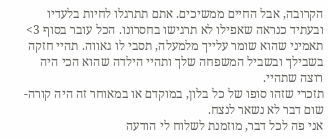הקרובה, אבל החיים ממשיכים. אתם תתרגלו לחיות בלעדיו ובעתיד כנראה שאפילו לא תרגישו בחסרונו. הכל עובר בסוף 3>
תאמיני שהוא שומר עלייך מלמעלה, תסבי לו גאווה. תהיי חזקה בשבילך ובשביל המשפחה שלך ותהיי הילדה שהוא הכי היה רוצה שתהיי.
תזכרי שזהו סופו של כל בלון, במוקדם או במאוחר זה היה קורה- שום דבר לא נשאר לנצח.
אני פה לכל דבר, מוזמנת לשלוח לי הודעה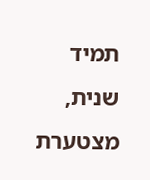תמיד
שנית, מצטערת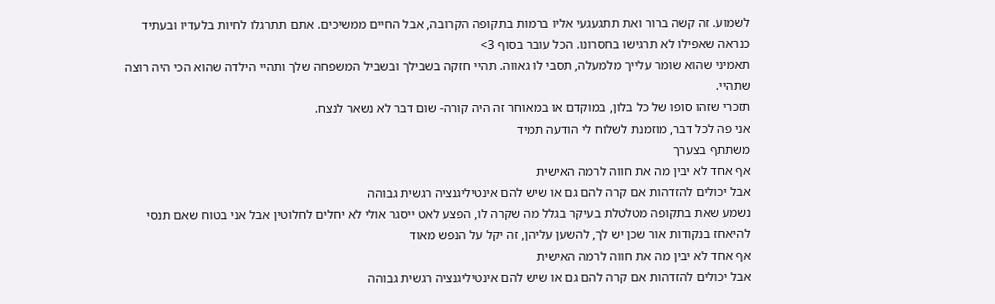לשמוע. זה קשה ברור ואת תתגעגעי אליו ברמות בתקופה הקרובה, אבל החיים ממשיכים. אתם תתרגלו לחיות בלעדיו ובעתיד כנראה שאפילו לא תרגישו בחסרונו. הכל עובר בסוף 3>
תאמיני שהוא שומר עלייך מלמעלה, תסבי לו גאווה. תהיי חזקה בשבילך ובשביל המשפחה שלך ותהיי הילדה שהוא הכי היה רוצה שתהיי.
תזכרי שזהו סופו של כל בלון, במוקדם או במאוחר זה היה קורה- שום דבר לא נשאר לנצח.
אני פה לכל דבר, מוזמנת לשלוח לי הודעה תמיד
משתתף בצערך
אף אחד לא יבין מה את חווה לרמה האישית
אבל יכולים להזדהות אם קרה להם גם או שיש להם אינטיליגנציה רגשית גבוהה
נשמע שאת בתקופה מטלטלת בעיקר בגלל מה שקרה לו, הפצע לאט ייסגר אולי לא יחלים לחלוטין אבל אני בטוח שאם תנסי להיאחז בנקודות אור שכן יש לך, להשען עליהן, זה יקל על הנפש מאוד
אף אחד לא יבין מה את חווה לרמה האישית
אבל יכולים להזדהות אם קרה להם גם או שיש להם אינטיליגנציה רגשית גבוהה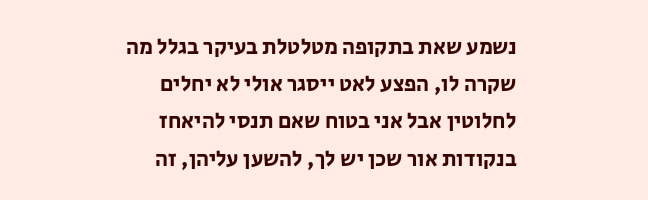נשמע שאת בתקופה מטלטלת בעיקר בגלל מה שקרה לו, הפצע לאט ייסגר אולי לא יחלים לחלוטין אבל אני בטוח שאם תנסי להיאחז בנקודות אור שכן יש לך, להשען עליהן, זה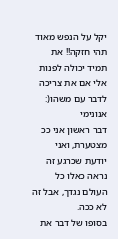יקל על הנפש מאוד
תהי חזקה!! את תמיד יכולה לפנות אלי אם את צריכה לדבר עם משהו(:
אנונימי
דבר ראשון אני ככ מצטערת, ואני יודעת שכרגע זה נראה כאלו כל העולם נגדך, אבל זה לא ככה.
בסופו של דבר את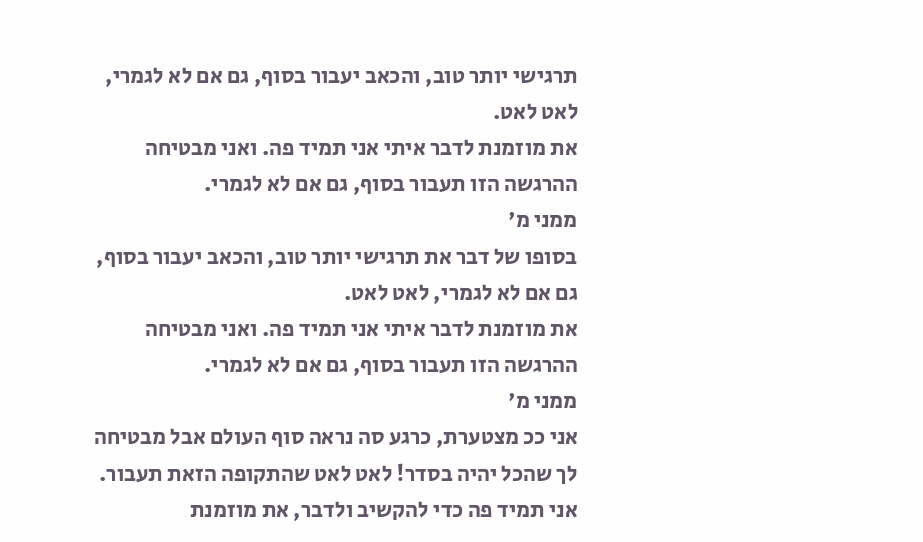תרגישי יותר טוב, והכאב יעבור בסוף, גם אם לא לגמרי, לאט לאט.
את מוזמנת לדבר איתי אני תמיד פה. ואני מבטיחה ההרגשה הזו תעבור בסוף, גם אם לא לגמרי.
ממני מ'
בסופו של דבר את תרגישי יותר טוב, והכאב יעבור בסוף, גם אם לא לגמרי, לאט לאט.
את מוזמנת לדבר איתי אני תמיד פה. ואני מבטיחה ההרגשה הזו תעבור בסוף, גם אם לא לגמרי.
ממני מ'
אני ככ מצטערת, כרגע סה נראה סוף העולם אבל מבטיחה לך שהכל יהיה בסדר! לאט לאט שהתקופה הזאת תעבור. אני תמיד פה כדי להקשיב ולדבר, את מוזמנת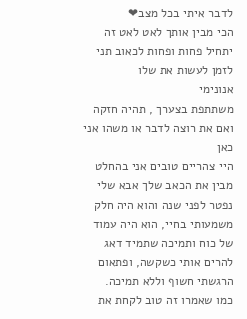לדבר איתי בכל מצב❤
הכי מבין אותך לאט לאט זה יתחיל פחות ופחות לכאוב תני לזמן לעשות את שלו
אנונימי
משתתפת בצערך , תהיה חזקה ואם את רוצה לדבר או משהו אני כאן
היי צהריים טובים אני בהחלט מבין את הכאב שלך אבא שלי נפטר לפני שנה והוא היה חלק משמעותי בחיי, הוא היה עמוד של כוח ותמיכה שתמיד דאג להרים אותי כשקשה, ופתאום הרגשתי חשוף וללא תמיכה.
כמו שאמרו זה טוב לקחת את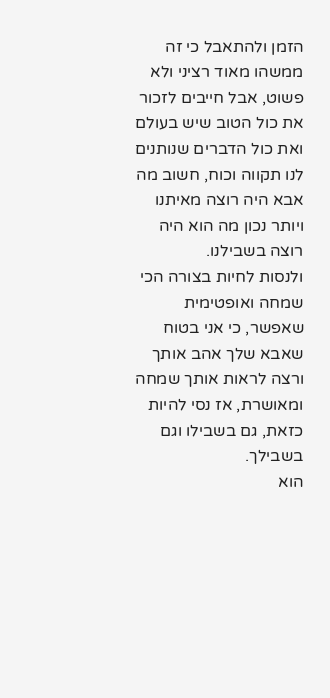הזמן ולהתאבל כי זה ממשהו מאוד רציני ולא פשוט, אבל חייבים לזכור את כול הטוב שיש בעולם ואת כול הדברים שנותנים לנו תקווה וכוח, חשוב מה אבא היה רוצה מאיתנו ויותר נכון מה הוא היה רוצה בשבילנו.
ולנסות לחיות בצורה הכי שמחה ואופטימית שאפשר, כי אני בטוח שאבא שלך אהב אותך ורצה לראות אותך שמחה ומאושרת, אז נסי להיות כזאת, גם בשבילו וגם בשבילך.
הוא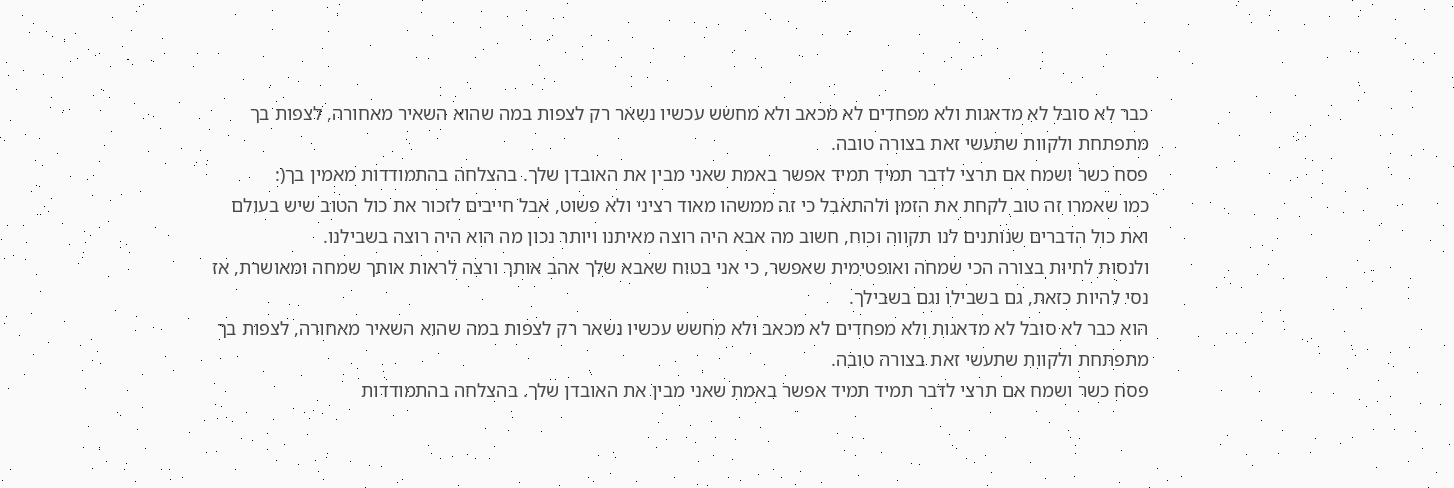כבר לא סובל לא מדאגות ולא מפחדים לא מכאב ולא מחשש עכשיו נשאר רק לצפות במה שהוא השאיר מאחורה, לצפות בך מתפתחת ולקוות שתעשי זאת בצורה טובה.
פסח כשר ושמח אם תרצי לדבר תמיד תמיד אפשר באמת שאני מבין את האובדן שלך. בהצלחה בהתמודדות מאמין בך(:
כמו שאמרו זה טוב לקחת את הזמן ולהתאבל כי זה ממשהו מאוד רציני ולא פשוט, אבל חייבים לזכור את כול הטוב שיש בעולם ואת כול הדברים שנותנים לנו תקווה וכוח, חשוב מה אבא היה רוצה מאיתנו ויותר נכון מה הוא היה רוצה בשבילנו.
ולנסות לחיות בצורה הכי שמחה ואופטימית שאפשר, כי אני בטוח שאבא שלך אהב אותך ורצה לראות אותך שמחה ומאושרת, אז נסי להיות כזאת, גם בשבילו וגם בשבילך.
הוא כבר לא סובל לא מדאגות ולא מפחדים לא מכאב ולא מחשש עכשיו נשאר רק לצפות במה שהוא השאיר מאחורה, לצפות בך מתפתחת ולקוות שתעשי זאת בצורה טובה.
פסח כשר ושמח אם תרצי לדבר תמיד תמיד אפשר באמת שאני מבין את האובדן שלך. בהצלחה בהתמודדות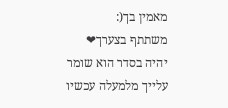מאמין בך(:
משתתף בצערך❤
יהיה בסדר הוא שומר עלייך מלמעלה עכשיו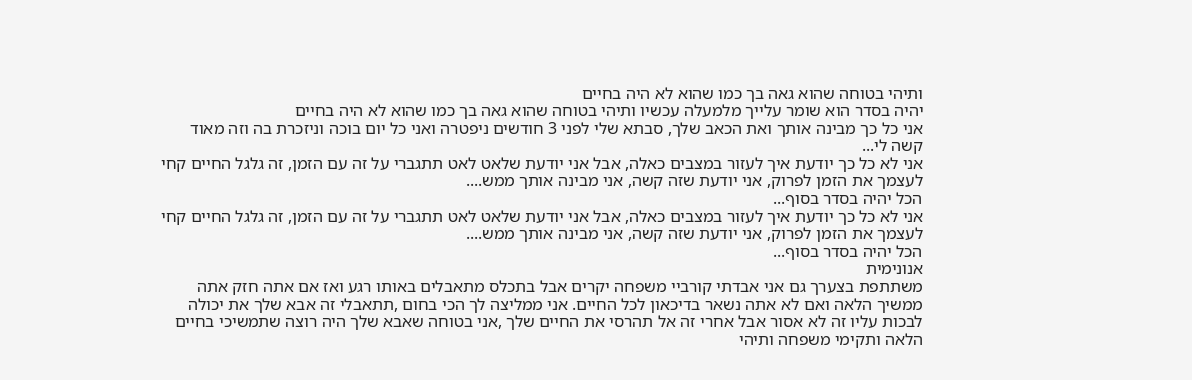ותיהי בטוחה שהוא גאה בך כמו שהוא לא היה בחיים
יהיה בסדר הוא שומר עלייך מלמעלה עכשיו ותיהי בטוחה שהוא גאה בך כמו שהוא לא היה בחיים
אני כל כך מבינה אותך ואת הכאב שלך, סבתא שלי לפני 3 חודשים ניפטרה ואני כל יום בוכה וניזכרת בה וזה מאוד קשה לי...
אני לא כל כך יודעת איך לעזור במצבים כאלה, אבל אני יודעת שלאט לאט תתגברי על זה עם הזמן, זה גלגל החיים קחי לעצמך את הזמן לפרוק, אני יודעת שזה קשה, אני מבינה אותך ממש....
הכל יהיה בסדר בסוף...
אני לא כל כך יודעת איך לעזור במצבים כאלה, אבל אני יודעת שלאט לאט תתגברי על זה עם הזמן, זה גלגל החיים קחי לעצמך את הזמן לפרוק, אני יודעת שזה קשה, אני מבינה אותך ממש....
הכל יהיה בסדר בסוף...
אנונימית
משתתפת בצערך גם אני אבדתי קורביי משפחה יקרים אבל בתכלס מתאבלים באותו רגע ואז אם אתה חזק אתה ממשיך הלאה ואם לא אתה נשאר בדיכאון לכל החיים. אני ממליצה לך הכי בחום ,תתאבלי זה אבא שלך את יכולה לבכות עליו זה לא אסור אבל אחרי זה אל תהרסי את החיים שלך ,אני בטוחה שאבא שלך היה רוצה שתמשיכי בחיים הלאה ותקימי משפחה ותיהי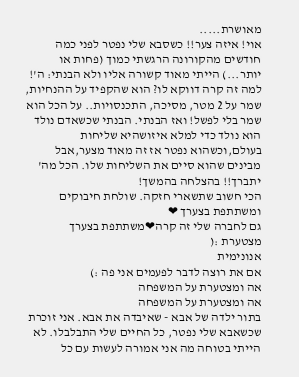מאושרת.....
אוי! איזה צער!! כשסבא שלי נפטר לפני כמה חודשים מהקורונה הרגשתי כמוך (פחות או יותר...) הייתי מאוד קשורה אליו ולא הבנתי: ה'! למה זה קרה דווקא לו? הוא שהקפיד על ההנחיות, שמר על 2 מטר, מסיכה, התכנסויות.. על הכל הוא שמר בלי לפשל! ואז הבנתי. הבנתי שכשאדם נולד הוא נולד כדי למלא איזושהיא שליחות בעולם,וכשהוא נפטר אז זה מאוד מצער,אבל מבינים שהוא סיים את השליחות שלו. הכל מה' יתברך!! בהצלחה בהמשך!
הכי חשוב שתשארי חזקה. שולחת חיבוקים ומשתתפת בצערך ❤
גם לחברה שלי זה קרה❤משתתפת בצערך
מצטערת :(
אנונימית
אם את רוצה לדבר לפעמים אני פה :)
אה ומצטערת על המשפחה
אה ומצטערת על המשפחה
בתור ילדה של אבא - שאיבדה את אבא. אני זוכרת שכשאבא שלי נפטר, כל החיים שלי התבלבלו. לא הייתי בטוחה מה אני אמורה לעשות עם כל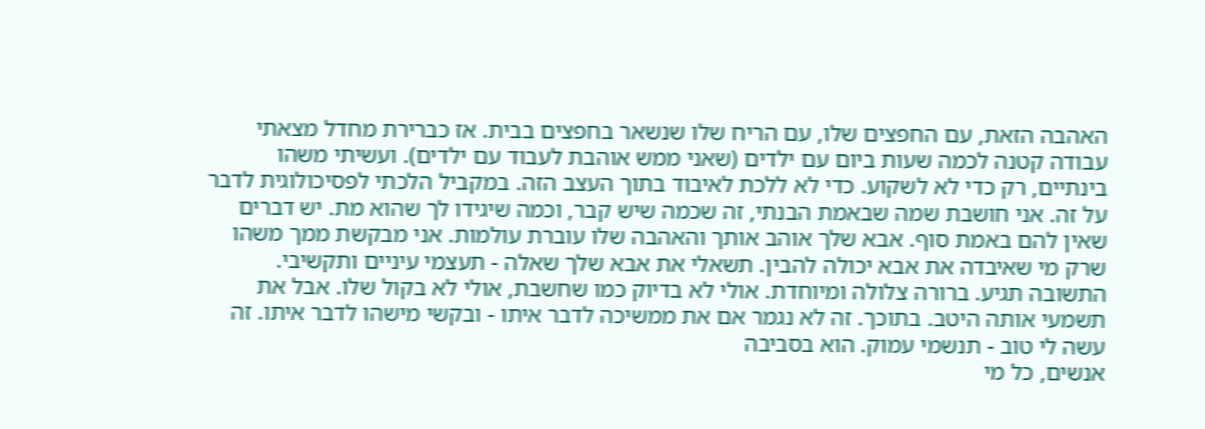האהבה הזאת, עם החפצים שלו, עם הריח שלו שנשאר בחפצים בבית. אז כברירת מחדל מצאתי עבודה קטנה לכמה שעות ביום עם ילדים (שאני ממש אוהבת לעבוד עם ילדים). ועשיתי משהו בינתיים, רק כדי לא לשקוע. כדי לא ללכת לאיבוד בתוך העצב הזה. במקביל הלכתי לפסיכולוגית לדבר על זה. אני חושבת שמה שבאמת הבנתי, זה שכמה שיש קבר, וכמה שיגידו לך שהוא מת. יש דברים שאין להם באמת סוף. אבא שלך אוהב אותך והאהבה שלו עוברת עולמות. אני מבקשת ממך משהו שרק מי שאיבדה את אבא יכולה להבין. תשאלי את אבא שלך שאלה - תעצמי עיניים ותקשיבי. התשובה תגיע. ברורה צלולה ומיוחדת. אולי לא בדיוק כמו שחשבת, אולי לא בקול שלו. אבל את תשמעי אותה היטב. בתוכך. זה לא נגמר אם את ממשיכה לדבר איתו - ובקשי מישהו לדבר איתו. זה עשה לי טוב - תנשמי עמוק. הוא בסביבה
אנשים, כל מי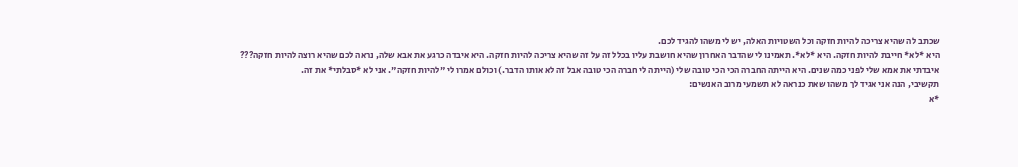שכתב לה שהיא צריכה להיות חזקה וכל השטויות האלה, יש לי משהו להגיד לכם.
היא *לא* חייבת להיות חזקה. היא *לא*. תאמינו לי שהדבר האחרון שהיא חושבת עליו בכלל זה על זה שהיא צריכה להיות חזקה. היא איבדה כרגע את אבא שלה, נראה לכם שהיא רוצה להיות חזקה???
איבדתי את אמא שלי לפני כמה שנים. היא הייתה החברה הכי הכי טובה שלי (הייתה לי חברה הכי טובה אבל זה לא אותו הדבר.) וכולם אמרו לי "להיות חזקה". אני לא *סבלתי* את זה.
תקשיבי, הנה אני אגיד לך משהו שאת כנראה לא תשמעי מרוב האנשים:
*א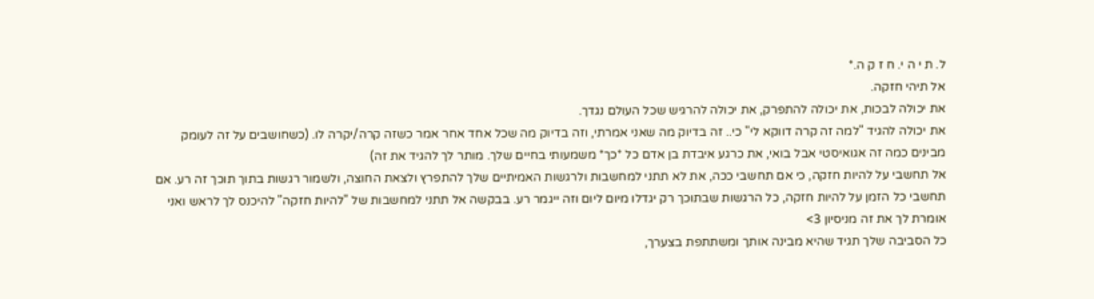ל. ת י ה י. ח ז ק ה.*
אל תיהי חזקה.
את יכולה לבכות, את יכולה להתפרק, את יכולה להרגיש שכל העולם נגדך.
את יכולה להגיד "למה זה קרה דווקא לי" כי.. זה בדיוק מה שאני אמרתי, וזה בדיוק מה שכל אחד אחר אמר כשזה קרה/יקרה לו. (כשחושבים על זה לעומק מבינים כמה זה אגואיסטי אבל בואי, את כרגע איבדת בן אדם כל *כך* משמעותי בחיים שלך. מותר לך להגיד את זה)
אל תחשבי על להיות חזקה, כי אם תחשבי ככה, את לא תתני למחשבות ולרגשות האמיתיים שלך להתפרץ ולצאת החוצה, ולשמור רגשות בתוך תוכך זה רע. אם תחשבי כל הזמן על להיות חזקה, כל הרגשות שבתוכך רק יגדלו מיום ליום וזה ייגמר רע. בבקשה אל תתני למחשבות של "להיות חזקה" להיכנס לך לראש ואני אומרת לך את זה מניסיון 3>
כל הסביבה שלך תגיד שהיא מבינה אותך ומשתתפת בצערך,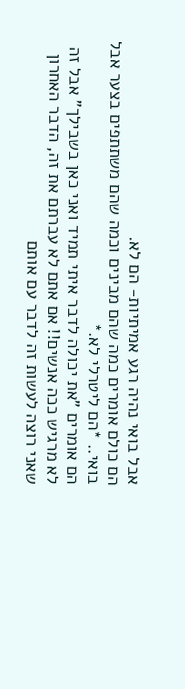אבל בואי נהיה רגע אמיתיות- הם לא.
הם כולם אומרים כמה שהם מבינים וכמה שהם משתתפים בצער אבל בואי.. *הם ליטרלי לא.*
הם אומרים "את יכולה לדבר איתי תמיד ואני כאן בשבילך" אבל זה לא מרגיש ככה אנשים!! אם אתם לא עברתם את זה, הדבר האחרון שאני רוצה לעשות זה לדבר עם אותם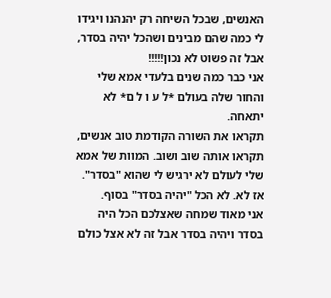האנשים, שבכל השיחה רק יהנהנו ויגידו לי כמה שהם מבינים ושהכל יהיה בסדר, אבל זה פשוט לא נכון!!!!!
אני כבר כמה שנים בלעדי אמא שלי והחור שלה בעולם *ל ע ו ל ם* לא יתאחה.
תקראו את השורה הקודמת טוב אנשים, תקראו אותה שוב ושוב. המוות של אמא שלי לעולם לא ירגיש לי שהוא "בסדר". אז לא. לא הכל "יהיה בסדר" בסוף.
אני מאוד שמחה שאצלכם הכל היה בסדר ויהיה בסדר אבל זה לא אצל כולם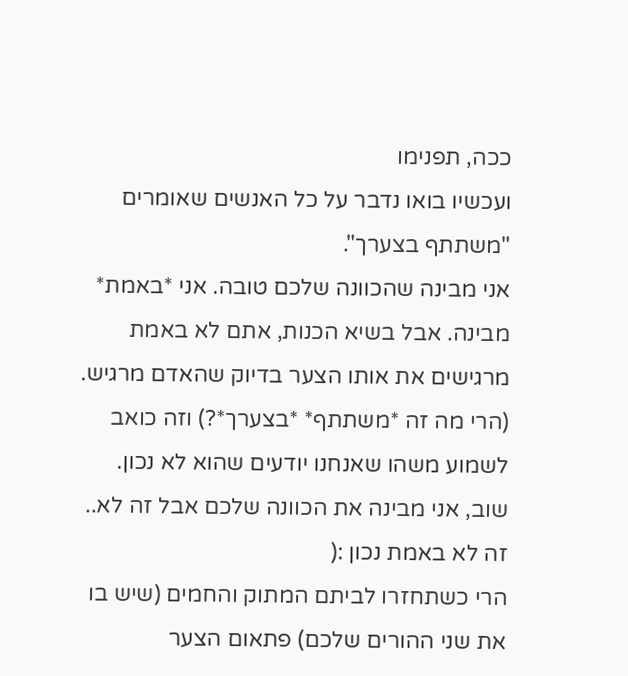ככה, תפנימו
ועכשיו בואו נדבר על כל האנשים שאומרים "משתתף בצערך".
אני מבינה שהכוונה שלכם טובה. אני *באמת* מבינה. אבל בשיא הכנות, אתם לא באמת מרגישים את אותו הצער בדיוק שהאדם מרגיש. (הרי מה זה *משתתף* *בצערך*?) וזה כואב לשמוע משהו שאנחנו יודעים שהוא לא נכון. שוב, אני מבינה את הכוונה שלכם אבל זה לא.. זה לא באמת נכון :(
הרי כשתחזרו לביתם המתוק והחמים (שיש בו את שני ההורים שלכם) פתאום הצער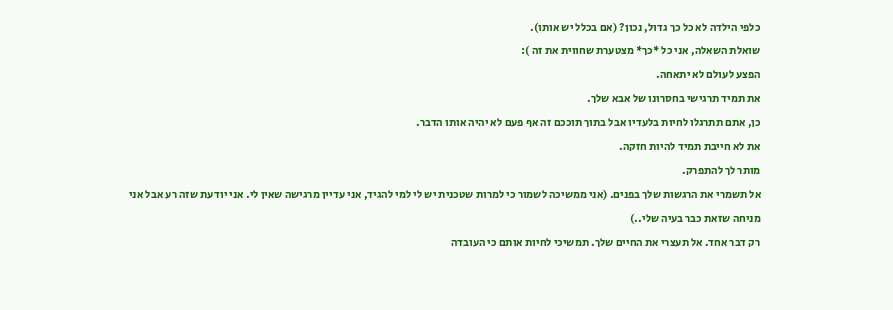כלפי הילדה לא כל כך גדול, נכון? (אם בכלל יש אותו).
שואלת השאלה, אני כל *כך* מצטערת שחווית את זה ):
הפצע לעולם לא יתאחה.
את תמיד תרגישי בחסרונו של אבא שלך.
כן, אתם תתרגלו לחיות בלעדיו אבל בתוך תוככם זה אף פעם לא יהיה אותו הדבר.
את לא חייבת תמיד להיות חזקה.
מותר לך להתפרק.
אל תשמרי את הרגשות שלך בפנים. (אני ממשיכה לשמור כי למרות שטכנית יש לי למי להגיד, אני עדיין מרגישה שאין לי. אני יודעת שזה רע אבל אני מניחה שזאת כבר בעיה שלי..)
רק דבר אחד. אל תעצרי את החיים שלך. תמשיכי לחיות אותם כי העובדה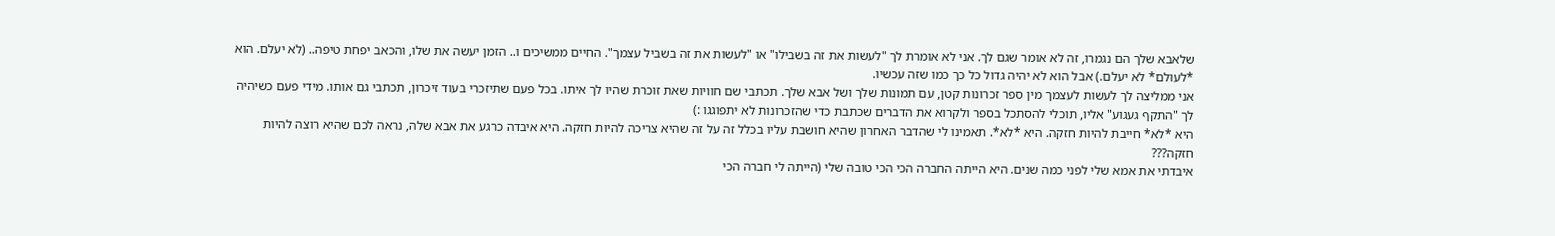שלאבא שלך הם נגמרו, זה לא אומר שגם לך. אני לא אומרת לך "לעשות את זה בשבילו" או "לעשות את זה בשביל עצמך". החיים ממשיכים ו.. הזמן יעשה את שלו, והכאב יפחת טיפה.. (לא יעלם. הוא *לעולם* לא יעלם.) אבל הוא לא יהיה גדול כל כך כמו שזה עכשיו.
אני ממליצה לך לעשות לעצמך מין ספר זכרונות קטן, עם תמונות שלך ושל אבא שלך. תכתבי שם חוויות שאת זוכרת שהיו לך איתו. בכל פעם שתיזכרי בעוד זיכרון, תכתבי גם אותו. מידי פעם כשיהיה לך "התקף געגוע" אליו, תוכלי להסתכל בספר ולקרוא את הדברים שכתבת כדי שהזכרונות לא יתפוגגו :)
היא *לא* חייבת להיות חזקה. היא *לא*. תאמינו לי שהדבר האחרון שהיא חושבת עליו בכלל זה על זה שהיא צריכה להיות חזקה. היא איבדה כרגע את אבא שלה, נראה לכם שהיא רוצה להיות חזקה???
איבדתי את אמא שלי לפני כמה שנים. היא הייתה החברה הכי הכי טובה שלי (הייתה לי חברה הכי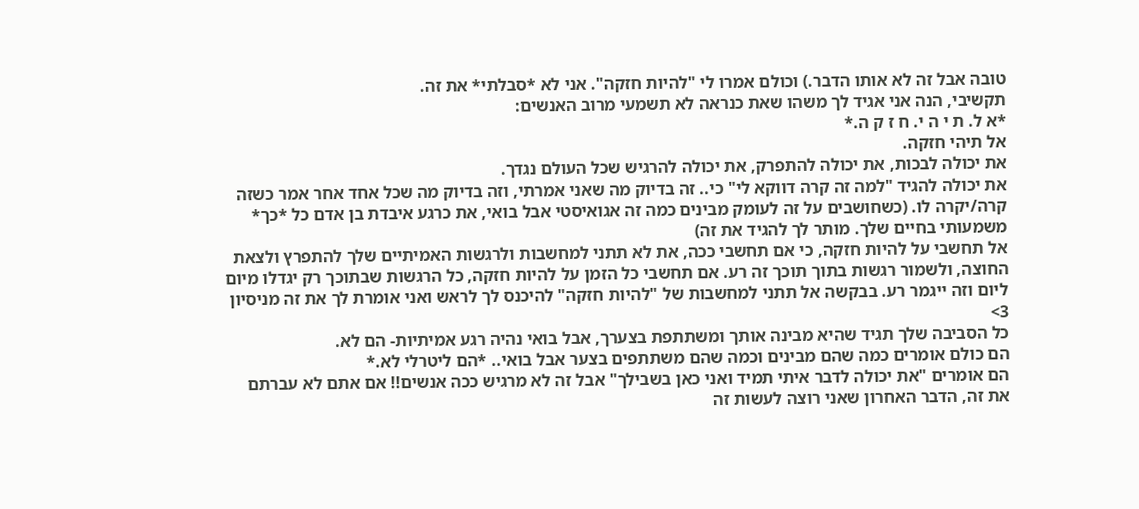טובה אבל זה לא אותו הדבר.) וכולם אמרו לי "להיות חזקה". אני לא *סבלתי* את זה.
תקשיבי, הנה אני אגיד לך משהו שאת כנראה לא תשמעי מרוב האנשים:
*א ל. ת י ה י. ח ז ק ה.*
אל תיהי חזקה.
את יכולה לבכות, את יכולה להתפרק, את יכולה להרגיש שכל העולם נגדך.
את יכולה להגיד "למה זה קרה דווקא לי" כי.. זה בדיוק מה שאני אמרתי, וזה בדיוק מה שכל אחד אחר אמר כשזה קרה/יקרה לו. (כשחושבים על זה לעומק מבינים כמה זה אגואיסטי אבל בואי, את כרגע איבדת בן אדם כל *כך* משמעותי בחיים שלך. מותר לך להגיד את זה)
אל תחשבי על להיות חזקה, כי אם תחשבי ככה, את לא תתני למחשבות ולרגשות האמיתיים שלך להתפרץ ולצאת החוצה, ולשמור רגשות בתוך תוכך זה רע. אם תחשבי כל הזמן על להיות חזקה, כל הרגשות שבתוכך רק יגדלו מיום ליום וזה ייגמר רע. בבקשה אל תתני למחשבות של "להיות חזקה" להיכנס לך לראש ואני אומרת לך את זה מניסיון 3>
כל הסביבה שלך תגיד שהיא מבינה אותך ומשתתפת בצערך, אבל בואי נהיה רגע אמיתיות- הם לא.
הם כולם אומרים כמה שהם מבינים וכמה שהם משתתפים בצער אבל בואי.. *הם ליטרלי לא.*
הם אומרים "את יכולה לדבר איתי תמיד ואני כאן בשבילך" אבל זה לא מרגיש ככה אנשים!! אם אתם לא עברתם את זה, הדבר האחרון שאני רוצה לעשות זה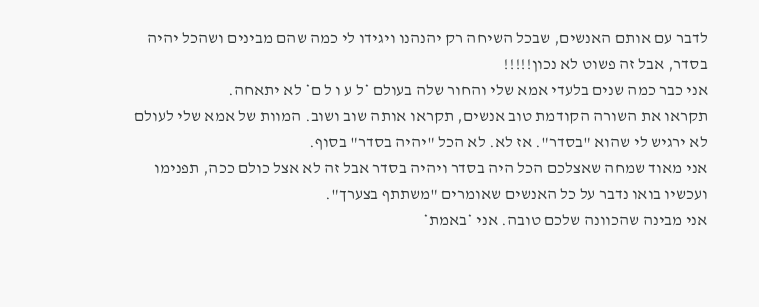לדבר עם אותם האנשים, שבכל השיחה רק יהנהנו ויגידו לי כמה שהם מבינים ושהכל יהיה בסדר, אבל זה פשוט לא נכון!!!!!
אני כבר כמה שנים בלעדי אמא שלי והחור שלה בעולם *ל ע ו ל ם* לא יתאחה.
תקראו את השורה הקודמת טוב אנשים, תקראו אותה שוב ושוב. המוות של אמא שלי לעולם לא ירגיש לי שהוא "בסדר". אז לא. לא הכל "יהיה בסדר" בסוף.
אני מאוד שמחה שאצלכם הכל היה בסדר ויהיה בסדר אבל זה לא אצל כולם ככה, תפנימו
ועכשיו בואו נדבר על כל האנשים שאומרים "משתתף בצערך".
אני מבינה שהכוונה שלכם טובה. אני *באמת*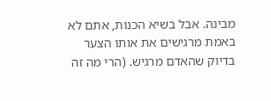מבינה. אבל בשיא הכנות, אתם לא באמת מרגישים את אותו הצער בדיוק שהאדם מרגיש. (הרי מה זה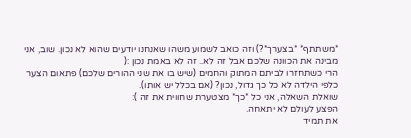*משתתף* *בצערך*?) וזה כואב לשמוע משהו שאנחנו יודעים שהוא לא נכון. שוב, אני מבינה את הכוונה שלכם אבל זה לא.. זה לא באמת נכון :(
הרי כשתחזרו לביתם המתוק והחמים (שיש בו את שני ההורים שלכם) פתאום הצער כלפי הילדה לא כל כך גדול, נכון? (אם בכלל יש אותו).
שואלת השאלה, אני כל *כך* מצטערת שחווית את זה ):
הפצע לעולם לא יתאחה.
את תמיד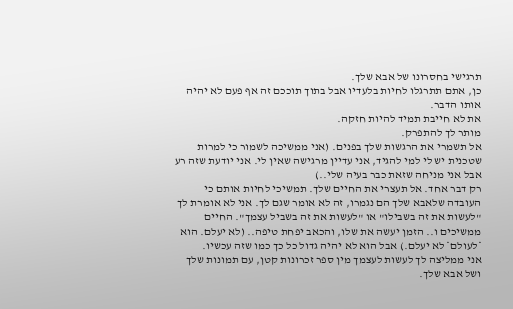תרגישי בחסרונו של אבא שלך.
כן, אתם תתרגלו לחיות בלעדיו אבל בתוך תוככם זה אף פעם לא יהיה אותו הדבר.
את לא חייבת תמיד להיות חזקה.
מותר לך להתפרק.
אל תשמרי את הרגשות שלך בפנים. (אני ממשיכה לשמור כי למרות שטכנית יש לי למי להגיד, אני עדיין מרגישה שאין לי. אני יודעת שזה רע אבל אני מניחה שזאת כבר בעיה שלי..)
רק דבר אחד. אל תעצרי את החיים שלך. תמשיכי לחיות אותם כי העובדה שלאבא שלך הם נגמרו, זה לא אומר שגם לך. אני לא אומרת לך "לעשות את זה בשבילו" או "לעשות את זה בשביל עצמך". החיים ממשיכים ו.. הזמן יעשה את שלו, והכאב יפחת טיפה.. (לא יעלם. הוא *לעולם* לא יעלם.) אבל הוא לא יהיה גדול כל כך כמו שזה עכשיו.
אני ממליצה לך לעשות לעצמך מין ספר זכרונות קטן, עם תמונות שלך ושל אבא שלך.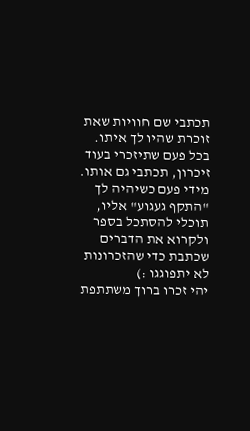תכתבי שם חוויות שאת זוכרת שהיו לך איתו. בכל פעם שתיזכרי בעוד זיכרון, תכתבי גם אותו. מידי פעם כשיהיה לך "התקף געגוע" אליו, תוכלי להסתכל בספר ולקרוא את הדברים שכתבת כדי שהזכרונות לא יתפוגגו :)
יהי זכרו ברוך משתתפת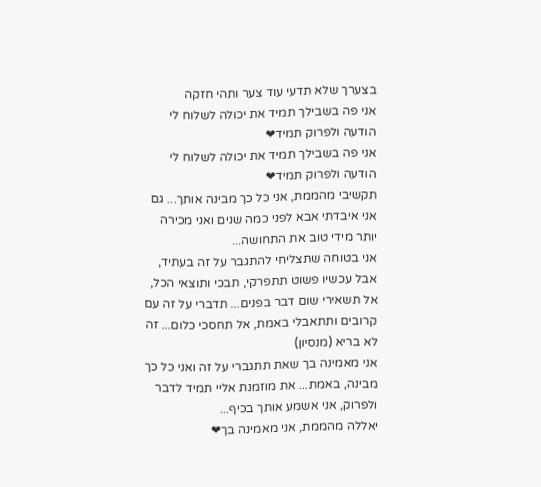בצערך שלא תדעי עוד צער ותהי חזקה
אני פה בשבילך תמיד את יכולה לשלוח לי הודעה ולפרוק תמיד❤
אני פה בשבילך תמיד את יכולה לשלוח לי הודעה ולפרוק תמיד❤
תקשיבי מהממת, אני כל כך מבינה אותך... גם אני איבדתי אבא לפני כמה שנים ואני מכירה יותר מידי טוב את התחושה...
אני בטוחה שתצליחי להתגבר על זה בעתיד, אבל עכשיו פשוט תתפרקי, תבכי ותוצאי הכל, אל תשאירי שום דבר בפנים... תדברי על זה עם קרובים ותתאבלי באמת, אל תחסכי כלום... זה לא בריא (מנסיון)
אני מאמינה בך שאת תתגברי על זה ואני כל כך מבינה, באמת... את מוזמנת אליי תמיד לדבר ולפרוק, אני אשמע אותך בכיף...
יאללה מהממת, אני מאמינה בך❤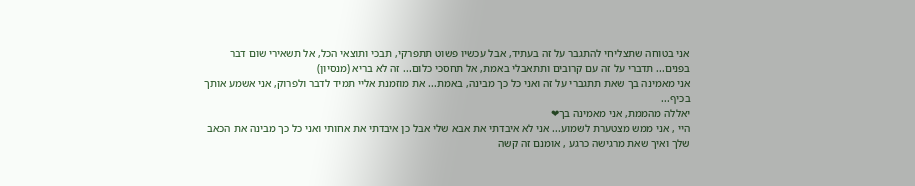אני בטוחה שתצליחי להתגבר על זה בעתיד, אבל עכשיו פשוט תתפרקי, תבכי ותוצאי הכל, אל תשאירי שום דבר בפנים... תדברי על זה עם קרובים ותתאבלי באמת, אל תחסכי כלום... זה לא בריא (מנסיון)
אני מאמינה בך שאת תתגברי על זה ואני כל כך מבינה, באמת... את מוזמנת אליי תמיד לדבר ולפרוק, אני אשמע אותך בכיף...
יאללה מהממת, אני מאמינה בך❤
היי , אני ממש מצטערת לשמוע... אני לא איבדתי את אבא שלי אבל כן איבדתי את אחותי ואני כל כך מבינה את הכאב שלך ואיך שאת מרגישה כרגע , אומנם זה קשה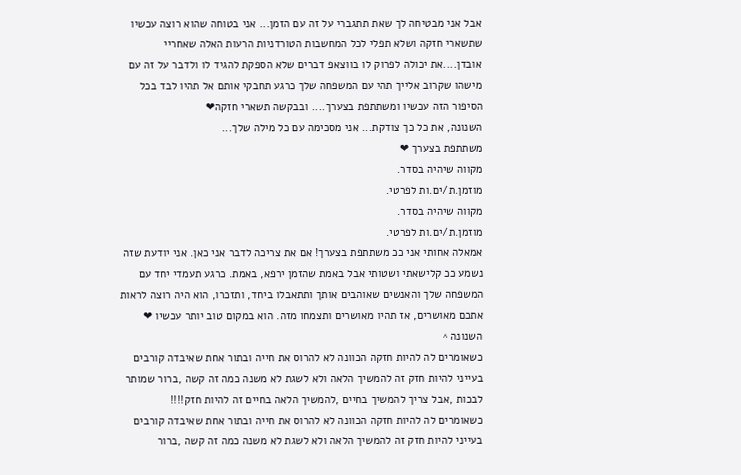אבל אני מבטיחה לך שאת תתגברי על זה עם הזמן... אני בטוחה שהוא רוצה עכשיו שתשארי חזקה ושלא תפלי לכל המחשבות הטורדניות הרעות האלה שאחריי אובדן....את יכולה לפרוק לו בווצאפ דברים שלא הספקת להגיד לו ולדבר על זה עם מישהו שקרוב אלייך תהי עם המשפחה שלך כרגע תחבקי אותם אל תהיו לבד בכל הסיפור הזה עכשיו ומשתתפת בצערך.... ובבקשה תשארי חזקה❤
השנונה, את כל כך צודקת... אני מסכימה עם כל מילה שלך...
משתתפת בצערך ❤
מקווה שיהיה בסדר.
מוזמן.ת/ים.ות לפרטי.
מקווה שיהיה בסדר.
מוזמן.ת/ים.ות לפרטי.
אמאלה אחותי אני ככ משתתפת בצערך! אם את צריכה לדבר אני כאן. אני יודעת שזה נשמע ככ קלישאתי ושטותי אבל באמת שהזמן ירפא, באמת. כרגע תעמדי יחד עם המשפחה שלך והאנשים שאוהבים אותך ותתאבלו ביחד, ותזכרו, הוא היה רוצה לראות אתכם מאושרים, אז תהיו מאושרים ותצמחו מזה. הוא במקום טוב יותר עכשיו ❤
השנונה ^
כשאומרים לה להיות חזקה הכוונה לא להרוס את חייה ובתור אחת שאיבדה קורבים בעייני להיות חזק זה להמשיך הלאה ולא לשגת לא משנה כמה זה קשה ,ברור שמותר לבכות ,אבל צריך להמשיך בחיים ,להמשיך הלאה בחיים זה להיות חזק!!!!
כשאומרים לה להיות חזקה הכוונה לא להרוס את חייה ובתור אחת שאיבדה קורבים בעייני להיות חזק זה להמשיך הלאה ולא לשגת לא משנה כמה זה קשה ,ברור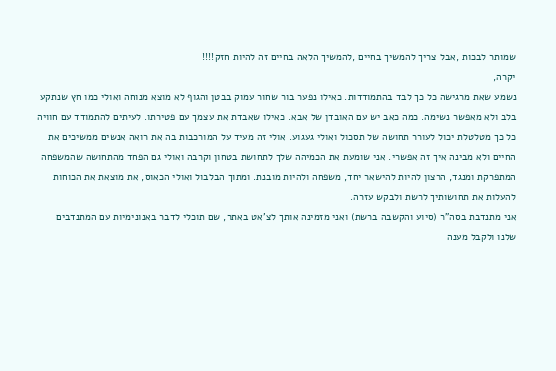שמותר לבכות ,אבל צריך להמשיך בחיים ,להמשיך הלאה בחיים זה להיות חזק!!!!
יקרה,
נשמע שאת מרגישה כל כך לבד בהתמודדות. כאילו נפער בור שחור עמוק בבטן והגוף לא מוצא מנוחה ואולי כמו חץ שנתקע בלב ולא מאפשר נשימה. כמה כאב יש עם האובדן של אבא. כאילו שאבדת את עצמך עם פטירתו. לעיתים להתמודד עם חוויה כל כך מטלטלת יכול לעורר תחושה של תסכול ואולי געגוע. אולי זה מעיד על המורכבות בה את רואה אנשים ממשיכים את החיים ולא מבינה איך זה אפשרי. אני שומעת את הכמיהה שלך לתחושת בטחון וקרבה ואולי גם הפחד מהתחושה שהמשפחה המתפרקת ומנגד, הרצון להיות להישאר יחד, משפחה ולהיות מובנת. ומתוך הבלבול ואולי הכאוס, את מוצאת את הכוחות להעלות את תחושותיך לרשת ולבקש עזרה.
אני מתנדבת בסה"ר (סיוע והקשבה ברשת) ואני מזמינה אותך לצ'אט באתר, שם תוכלי לדבר באנונימיות עם המתנדבים שלנו ולקבל מענה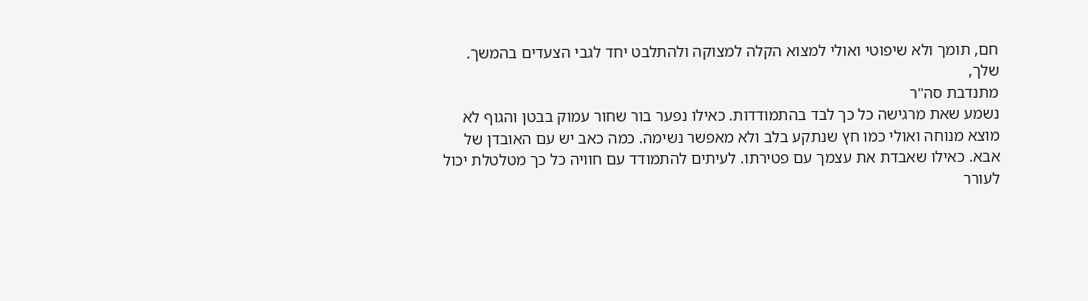חם, תומך ולא שיפוטי ואולי למצוא הקלה למצוקה ולהתלבט יחד לגבי הצעדים בהמשך.
שלך,
מתנדבת סה"ר
נשמע שאת מרגישה כל כך לבד בהתמודדות. כאילו נפער בור שחור עמוק בבטן והגוף לא מוצא מנוחה ואולי כמו חץ שנתקע בלב ולא מאפשר נשימה. כמה כאב יש עם האובדן של אבא. כאילו שאבדת את עצמך עם פטירתו. לעיתים להתמודד עם חוויה כל כך מטלטלת יכול לעורר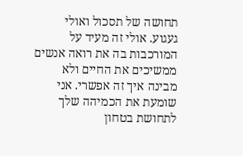תחושה של תסכול ואולי געגוע. אולי זה מעיד על המורכבות בה את רואה אנשים ממשיכים את החיים ולא מבינה איך זה אפשרי. אני שומעת את הכמיהה שלך לתחושת בטחון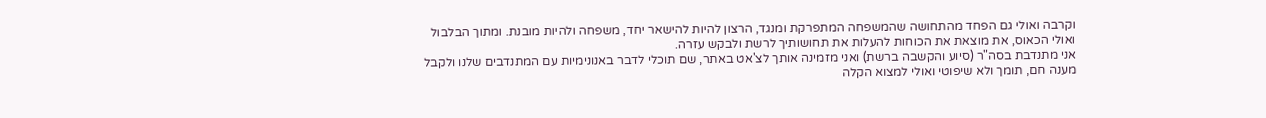וקרבה ואולי גם הפחד מהתחושה שהמשפחה המתפרקת ומנגד, הרצון להיות להישאר יחד, משפחה ולהיות מובנת. ומתוך הבלבול ואולי הכאוס, את מוצאת את הכוחות להעלות את תחושותיך לרשת ולבקש עזרה.
אני מתנדבת בסה"ר (סיוע והקשבה ברשת) ואני מזמינה אותך לצ'אט באתר, שם תוכלי לדבר באנונימיות עם המתנדבים שלנו ולקבל מענה חם, תומך ולא שיפוטי ואולי למצוא הקלה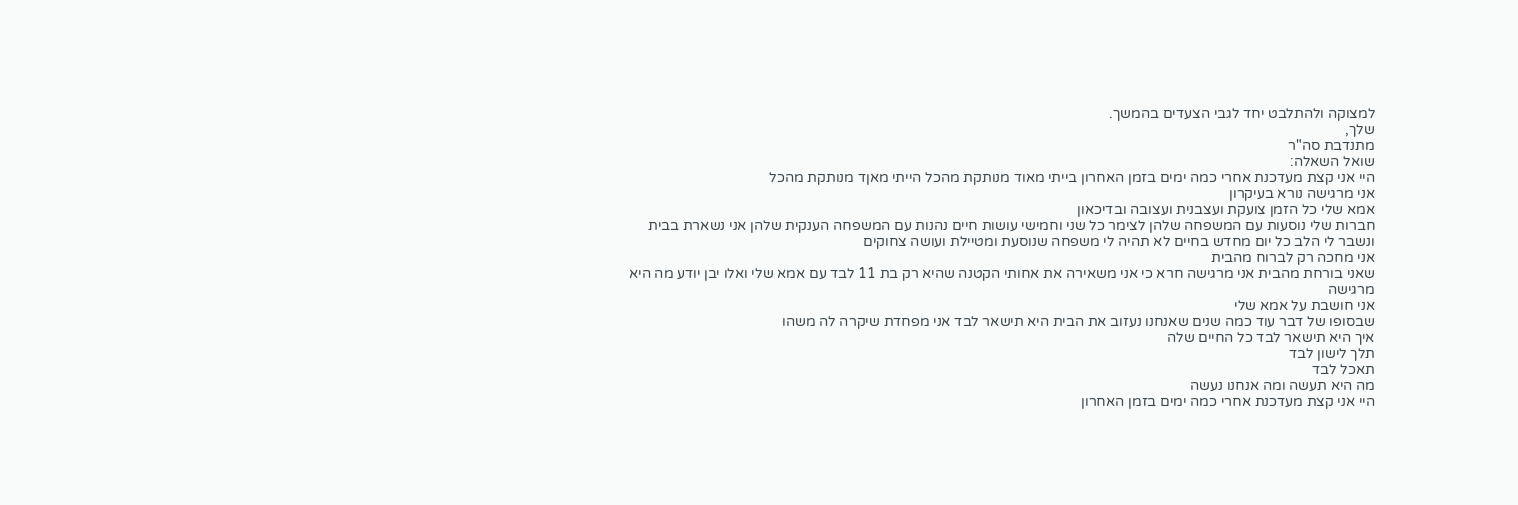למצוקה ולהתלבט יחד לגבי הצעדים בהמשך.
שלך,
מתנדבת סה"ר
שואל השאלה:
היי אני קצת מעדכנת אחרי כמה ימים בזמן האחרון בייתי מאוד מנותקת מהכל הייתי מאןד מנותקת מהכל
אני מרגישה נורא בעיקרון
אמא שלי כל הזמן צועקת ועצבנית ועצובה ובדיכאון
חברות שלי נוסעות עם המשפחה שלהן לצימר כל שני וחמישי עושות חיים נהנות עם המשפחה הענקית שלהן אני נשארת בבית ונשבר לי הלב כל יום מחדש בחיים לא תהיה לי משפחה שנוסעת ומטיילת ועושה צחוקים
אני מחכה רק לברוח מהבית
שאני בורחת מהבית אני מרגישה חרא כי אני משאירה את אחותי הקטנה שהיא רק בת 11 לבד עם אמא שלי ואלו יבן יודע מה היא מרגישה
אני חושבת על אמא שלי
שבסופו של דבר עוד כמה שנים שאנחנו נעזוב את הבית היא תישאר לבד אני מפחדת שיקרה לה משהו
איך היא תישאר לבד כל החיים שלה
תלך לישון לבד
תאכל לבד
מה היא תעשה ומה אנחנו נעשה
היי אני קצת מעדכנת אחרי כמה ימים בזמן האחרון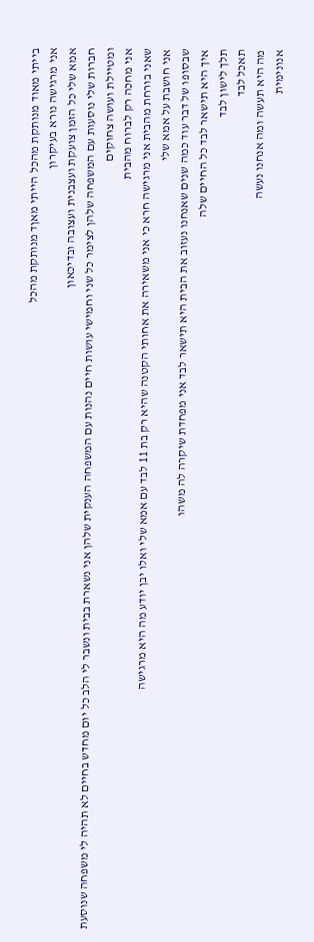בייתי מאוד מנותקת מהכל הייתי מאןד מנותקת מהכל
אני מרגישה נורא בעיקרון
אמא שלי כל הזמן צועקת ועצבנית ועצובה ובדיכאון
חברות שלי נוסעות עם המשפחה שלהן לצימר כל שני וחמישי עושות חיים נהנות עם המשפחה הענקית שלהן אני נשארת בבית ונשבר לי הלב כל יום מחדש בחיים לא תהיה לי משפחה שנוסעת ומטיילת ועושה צחוקים
אני מחכה רק לברוח מהבית
שאני בורחת מהבית אני מרגישה חרא כי אני משאירה את אחותי הקטנה שהיא רק בת 11 לבד עם אמא שלי ואלו יבן יודע מה היא מרגישה
אני חושבת על אמא שלי
שבסופו של דבר עוד כמה שנים שאנחנו נעזוב את הבית היא תישאר לבד אני מפחדת שיקרה לה משהו
איך היא תישאר לבד כל החיים שלה
תלך לישון לבד
תאכל לבד
מה היא תעשה ומה אנחנו נעשה
אנונימית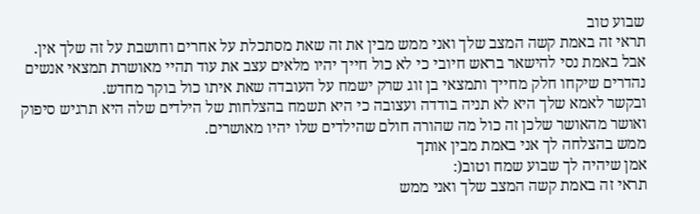שבוע טוב
תראי זה באמת קשה המצב שלך ואני ממש מבין את זה שאת מסתכלת על אחרים וחושבת על זה שלך אין.
אבל באמת נסי להישאר בראש חיובי כי לא כול חייך יהיו מלאים עצב את עוד תהיי מאושרת תמצאי אנשים נהדרים שיקחו חלק מחייך ותמצאי בן זוג שרק ישמח על העובדה שאת איתו כול בוקר מחדש.
ובקשר לאמא שלך היא לא תניה בודדה ועצובה כי היא תשמח בהצלחות של הילדים שלה היא תרגיש סיפוק ואושר מהאושר שלכן זה כול מה שהורה חולם שהילדים שלו יהיו מאושרים.
ממש בהצלחה לך אני באמת מבין אותך
אמן שיהיה לך שבוע שמח וטוב(:
תראי זה באמת קשה המצב שלך ואני ממש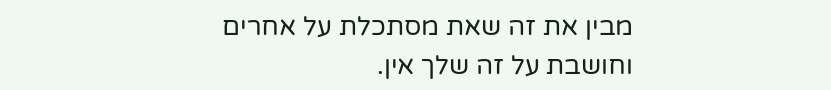מבין את זה שאת מסתכלת על אחרים וחושבת על זה שלך אין.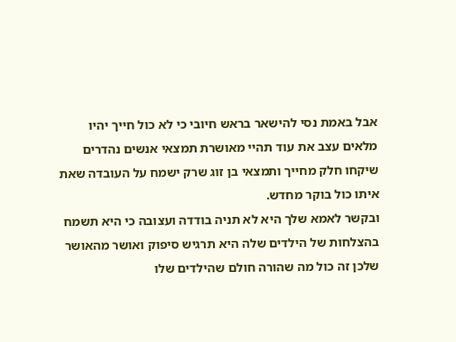אבל באמת נסי להישאר בראש חיובי כי לא כול חייך יהיו מלאים עצב את עוד תהיי מאושרת תמצאי אנשים נהדרים שיקחו חלק מחייך ותמצאי בן זוג שרק ישמח על העובדה שאת איתו כול בוקר מחדש.
ובקשר לאמא שלך היא לא תניה בודדה ועצובה כי היא תשמח בהצלחות של הילדים שלה היא תרגיש סיפוק ואושר מהאושר שלכן זה כול מה שהורה חולם שהילדים שלו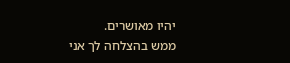יהיו מאושרים.
ממש בהצלחה לך אני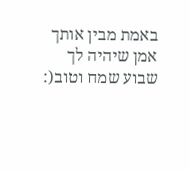באמת מבין אותך
אמן שיהיה לך שבוע שמח וטוב(: